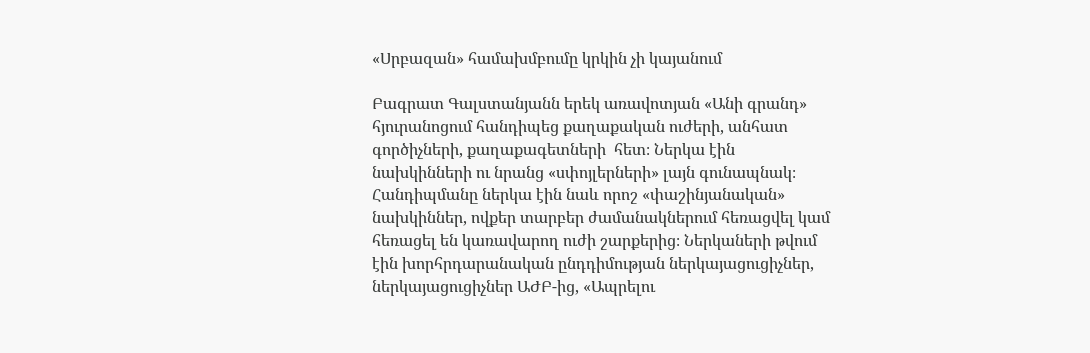«Սրբազան» համախմբումը կրկին չի կայանում

Բագրատ Գալստանյանն երեկ առավոտյան «Անի գրանդ» հյուրանոցում հանդիպեց քաղաքական ուժերի, անհատ գործիչների, քաղաքագետների  հետ։ Ներկա էին նախկինների ու նրանց «սփոյլերների» լայն գունապնակ։ Հանդիպմանը ներկա էին նաև որոշ «փաշինյանական» նախկիններ, ովքեր տարբեր ժամանակներում հեռացվել կամ հեռացել են կառավարող ուժի շարքերից։ Ներկաների թվում էին խորհրդարանական ընդդիմության ներկայացուցիչներ, ներկայացուցիչներ ԱԺԲ-ից, «Ապրելու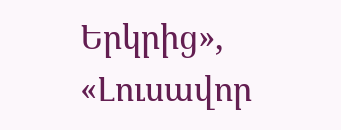Երկրից», «Լուսավոր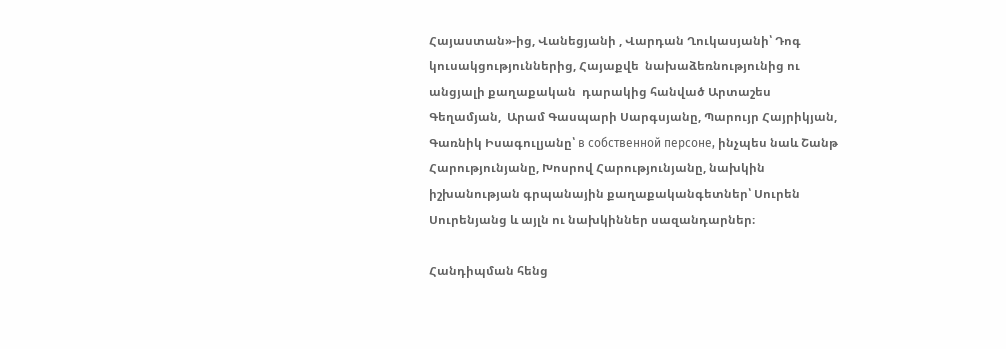Հայաստան»-ից, Վանեցյանի , Վարդան Ղուկասյանի՝ Դոգ կուսակցություններից, Հայաքվե  նախաձեռնությունից ու անցյալի քաղաքական  դարակից հանված Արտաշես Գեղամյան,  Արամ Գասպարի Սարգսյանը, Պարույր Հայրիկյան, Գառնիկ Իսագուլյանը՝ в собственной персоне, ինչպես նաև Շանթ Հարությունյանը, Խոսրով Հարությունյանը, նախկին իշխանության գրպանային քաղաքականգետներ՝ Սուրեն Սուրենյանց և այլն ու նախկիններ սազանդարներ։

Հանդիպման հենց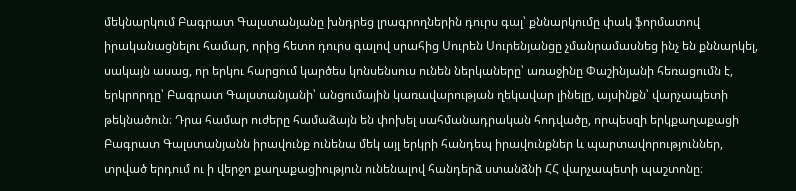մեկնարկում Բագրատ Գալստանյանը խնդրեց լրագրողներին դուրս գալ՝ քննարկումը փակ ֆորմատով իրականացնելու համար, որից հետո դուրս գալով սրահից Սուրեն Սուրենյանցը չմանրամասնեց ինչ են քննարկել, սակայն ասաց, որ երկու հարցում կարծես կոնսենսուս ունեն ներկաները՝ առաջինը Փաշինյանի հեռացումն է, երկրորդը՝ Բագրատ Գալստանյանի՝ անցումային կառավարության ղեկավար լինելը, այսինքն՝ վարչապետի թեկնածուն։ Դրա համար ուժերը համաձայն են փոխել սահմանադրական հոդվածը, որպեսզի երկքաղաքացի Բագրատ Գալստանյանն իրավունք ունենա մեկ այլ երկրի հանդեպ իրավունքներ և պարտավորություններ, տրված երդում ու ի վերջո քաղաքացիություն ունենալով հանդերձ ստանձնի ՀՀ վարչապետի պաշտոնը։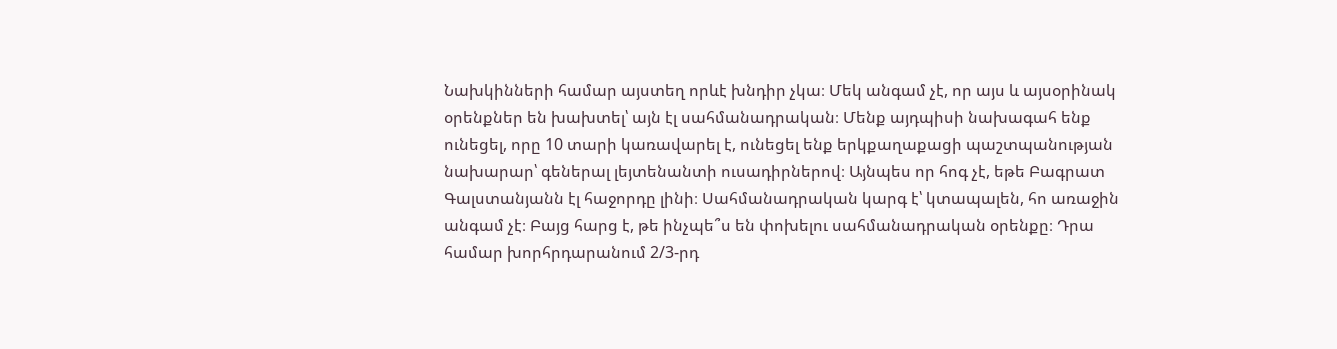Նախկինների համար այստեղ որևէ խնդիր չկա։ Մեկ անգամ չէ, որ այս և այսօրինակ օրենքներ են խախտել՝ այն էլ սահմանադրական։ Մենք այդպիսի նախագահ ենք ունեցել, որը 10 տարի կառավարել է, ունեցել ենք երկքաղաքացի պաշտպանության նախարար՝ գեներալ լեյտենանտի ուսադիրներով։ Այնպես որ հոգ չէ, եթե Բագրատ Գալստանյանն էլ հաջորդը լինի։ Սահմանադրական կարգ է՝ կտապալեն, հո առաջին անգամ չէ։ Բայց հարց է, թե ինչպե՞ս են փոխելու սահմանադրական օրենքը։ Դրա համար խորհրդարանում 2/3-րդ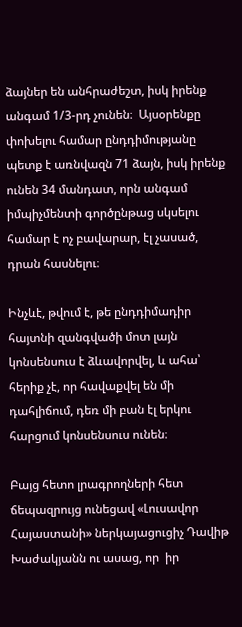ձայներ են անհրաժեշտ, իսկ իրենք անգամ 1/3-րդ չունեն։  Այսօրենքը փոխելու համար ընդդիմությանը պետք է առնվազն 71 ձայն, իսկ իրենք ունեն 34 մանդատ, որն անգամ   իմպիչմենտի գործընթաց սկսելու համար է ոչ բավարար, էլ չասած, դրան հասնելու։

Ինչևէ, թվում է, թե ընդդիմադիր հայտնի զանգվածի մոտ լայն կոնսենսուս է ձևավորվել, և ահա՝ հերիք չէ, որ հավաքվել են մի դահլիճում, դեռ մի բան էլ երկու հարցում կոնսենսուս ունեն։

Բայց հետո լրագրողների հետ ճեպազրույց ունեցավ «Լուսավոր Հայաստանի» ներկայացուցիչ Դավիթ Խաժակյանն ու ասաց, որ  իր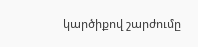կարծիքով շարժումը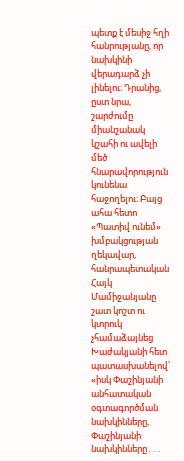պետք է մեսիջ հղի հանրությանը, որ  նախկինի վերադարձ չի լինելու։ Դրանից, ըստ նրա, շարժումը միանշանակ կշահի ու ավելի մեծ հնարավորություն կունենա հաջողելու։ Բայց ահա հետո «Պատիվ ունեմ» խմբակցության ղեկավար, հանրապետական Հայկ Մամիջանյանը շատ կոշտ ու կտրուկ չհամաձայնեց Խաժակյանի հետ պատասխանելով՝ «իսկ Փաշինյանի անհատական օգտագործման նախկինները, Փաշինյանի նախկինները․․․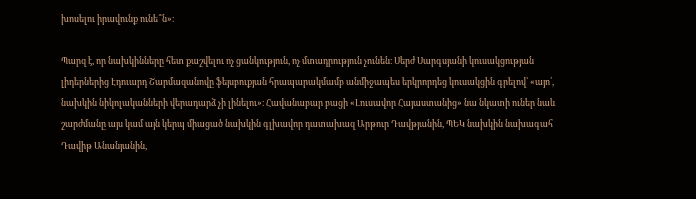խոսելու իրավունք ունե՞ն»։

Պարզ է, որ նախկինները հետ քաշվելու ոչ ցանկություն, ոչ մտադրություն չունեն։ Սերժ Սարգսյանի կուսակցության լիդերներից Էդուարդ Շարմազանովը ֆեյսբուքյան հրապարակմամբ անմիջապես երկրորդեց կուսակցին գրելով՝ «այո՛, նախկին նիկոլականների վերադարձ չի լինելու»։ Հավանաբար բացի «Լուսավոր Հայաստանից» նա նկատի ուներ նաև շարժմանը այս կամ այն կերպ միացած նախկին գլխավոր դատախազ Արթուր Դավթյանին, ՊԵԿ նախկին նախագահ Դավիթ Անանյանին,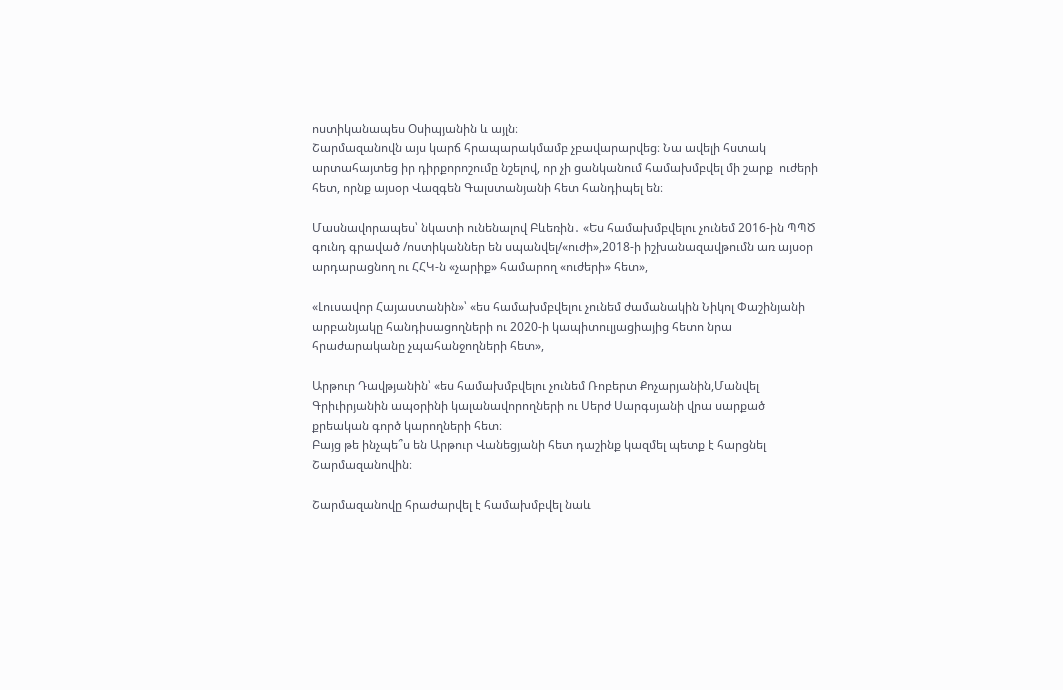ոստիկանապես Օսիպյանին և այլն։
Շարմազանովն այս կարճ հրապարակմամբ չբավարարվեց։ Նա ավելի հստակ արտահայտեց իր դիրքորոշումը նշելով, որ չի ցանկանում համախմբվել մի շարք  ուժերի հետ, որնք այսօր Վազգեն Գալստանյանի հետ հանդիպել են։

Մասնավորապես՝ նկատի ունենալով Բևեռին․ «Ես համախմբվելու չունեմ 2016-ին ՊՊԾ գունդ գրաված /ոստիկաններ են սպանվել/«ուժի»,2018-ի իշխանազավթումն առ այսօր արդարացնող ու ՀՀԿ-ն «չարիք» համարող «ուժերի» հետ»,

«Լուսավոր Հայաստանին»՝ «ես համախմբվելու չունեմ ժամանակին Նիկոլ Փաշինյանի արբանյակը հանդիսացողների ու 2020-ի կապիտուլյացիայից հետո նրա հրաժարականը չպահանջողների հետ»,

Արթուր Դավթյանին՝ «ես համախմբվելու չունեմ Ռոբերտ Քոչարյանին,Մանվել Գրիւիրյանին ապօրինի կալանավորողների ու Սերժ Սարգսյանի վրա սարքած քրեական գործ կարողների հետ։
Բայց թե ինչպե՞ս են Արթուր Վանեցյանի հետ դաշինք կազմել պետք է հարցնել Շարմազանովին։

Շարմազանովը հրաժարվել է համախմբվել նաև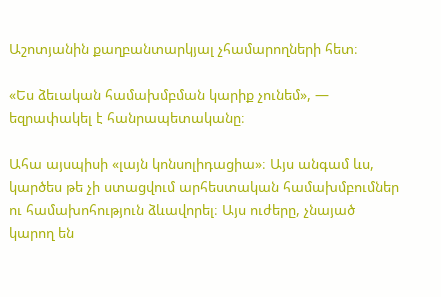Աշոտյանին քաղբանտարկյալ չհամարողների հետ։

«Ես ձեւական համախմբման կարիք չունեմ», — եզրափակել է հանրապետականը։

Ահա այսպիսի «լայն կոնսոլիդացիա»։ Այս անգամ ևս, կարծես թե չի ստացվում արհեստական համախմբումներ ու համախոհություն ձևավորել։ Այս ուժերը, չնայած կարող են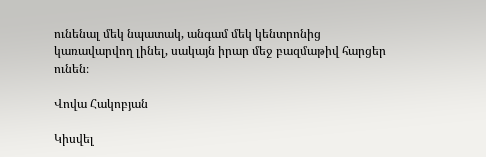ունենալ մեկ նպատակ, անգամ մեկ կենտրոնից կառավարվող լինել, սակայն իրար մեջ բազմաթիվ հարցեր ունեն։

Վովա Հակոբյան

Կիսվել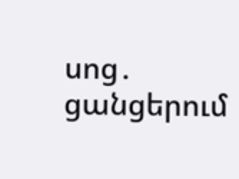սոց․ ցանցերում